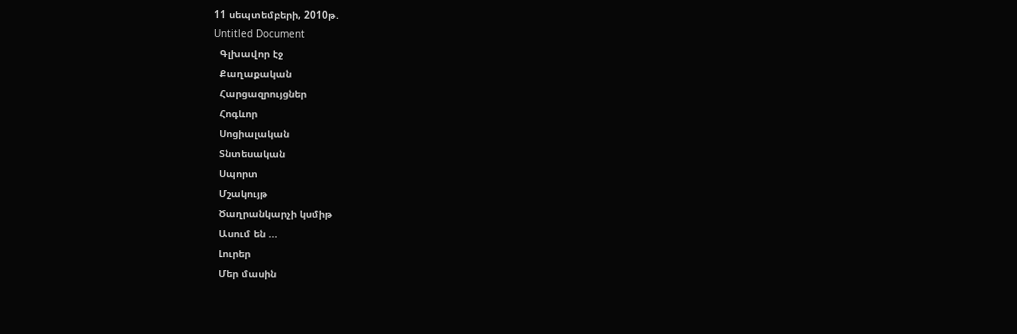11 սեպտեմբերի, 2010թ.
Untitled Document
  Գլխավոր էջ
  Քաղաքական
  Հարցազրույցներ
  Հոգևոր
  Սոցիալական
  Տնտեսական
  Սպորտ
  Մշակույթ
  Ծաղրանկարչի կսմիթ
  Ասում են ...
  Լուրեր
  Մեր մասին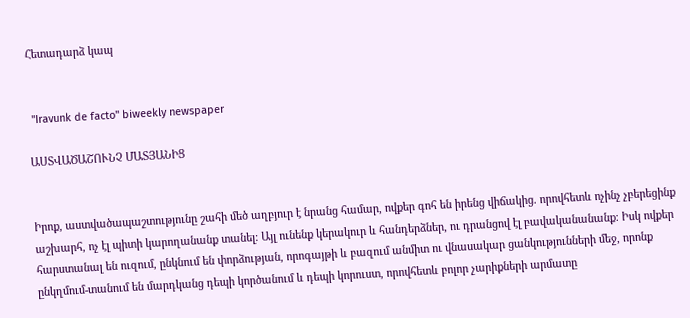Հետադարձ կապ


 "Iravunk de facto" biweekly newspaper

ԱՍՏՎԱԾԱՇՈՒՆՉ ՄԱՏՅԱՆԻՑ


Իրոք, աստվածապաշտությունը շահի մեծ աղբյուր է նրանց համար, ովքեր գոհ են իրենց վիճակից. որովհետև ոչինչ չբերեցինք աշխարհ, ոչ էլ պիտի կարողանանք տանել։ Այլ ունենք կերակուր և հանդերձներ, ու դրանցով էլ բավականանանք։ Իսկ ովքեր հարստանալ են ուզում, ընկնում են փորձության, որոգայթի և բազում անմիտ ու վնասակար ցանկությունների մեջ, որոնք ընկղմում-տանում են մարդկանց դեպի կործանում և դեպի կորուստ, որովհետև բոլոր չարիքների արմատը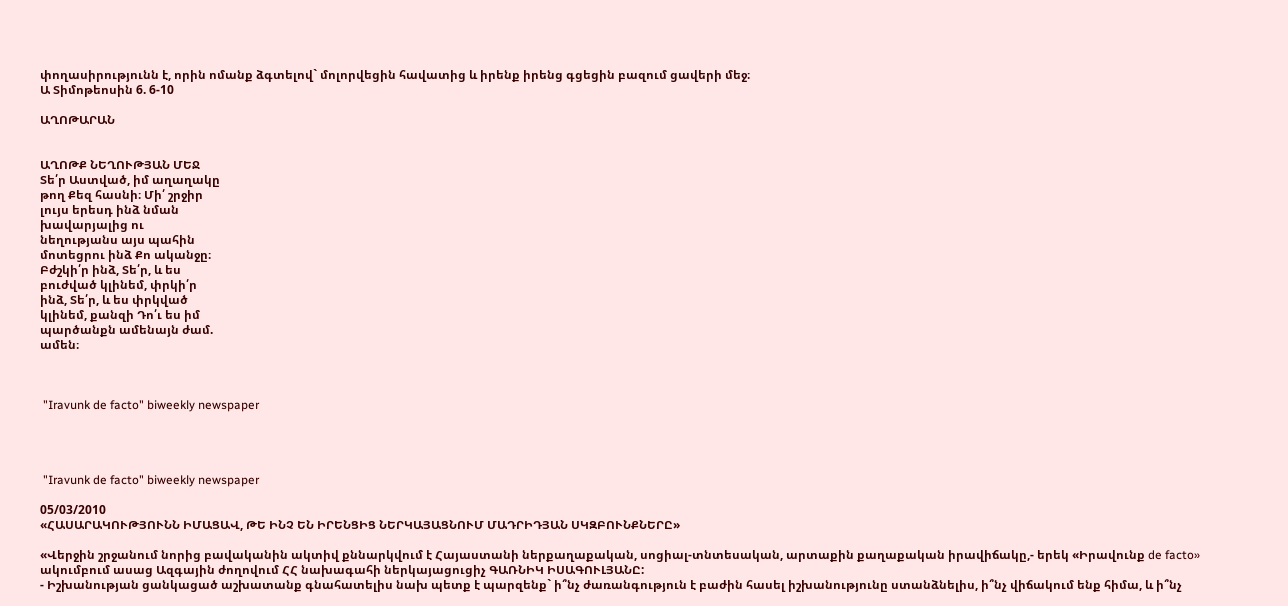փողասիրությունն է, որին ոմանք ձգտելով` մոլորվեցին հավատից և իրենք իրենց գցեցին բազում ցավերի մեջ։
Ա Տիմոթեոսին 6. 6-10

ԱՂՈԹԱՐԱՆ


ԱՂՈԹՔ ՆԵՂՈՒԹՅԱՆ ՄԵՋ
Տե՛ր Աստված, իմ աղաղակը
թող Քեզ հասնի։ Մի՛ շրջիր
լույս երեսդ ինձ նման
խավարյալից ու
նեղությանս այս պահին
մոտեցրու ինձ Քո ականջը։
Բժշկի՛ր ինձ, Տե՛ր, և ես
բուժված կլինեմ, փրկի՛ր
ինձ, Տե՛ր, և ես փրկված
կլինեմ, քանզի Դո՛ւ ես իմ
պարծանքն ամենայն ժամ.
ամեն։



 "Iravunk de facto" biweekly newspaper




 "Iravunk de facto" biweekly newspaper

05/03/2010
«ՀԱՍԱՐԱԿՈՒԹՅՈՒՆՆ ԻՄԱՑԱՎ, ԹԵ ԻՆՉ ԵՆ ԻՐԵՆՑԻՑ ՆԵՐԿԱՅԱՑՆՈՒՄ ՄԱԴՐԻԴՅԱՆ ՍԿԶԲՈՒՆՔՆԵՐԸ»

«Վերջին շրջանում նորից բավականին ակտիվ քննարկվում է Հայաստանի ներքաղաքական, սոցիալ-տնտեսական, արտաքին քաղաքական իրավիճակը,- երեկ «Իրավունք de facto» ակումբում ասաց Ազգային ժողովում ՀՀ նախագահի ներկայացուցիչ ԳԱՌՆԻԿ ԻՍԱԳՈՒԼՅԱՆԸ:
- Իշխանության ցանկացած աշխատանք գնահատելիս նախ պետք է պարզենք` ի՞նչ ժառանգություն է բաժին հասել իշխանությունը ստանձնելիս, ի՞նչ վիճակում ենք հիմա, և ի՞նչ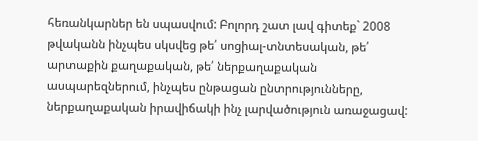հեռանկարներ են սպասվում: Բոլորդ շատ լավ գիտեք` 2008 թվականն ինչպես սկսվեց թե՛ սոցիալ-տնտեսական, թե՛ արտաքին քաղաքական, թե՛ ներքաղաքական ասպարեզներում, ինչպես ընթացան ընտրությունները, ներքաղաքական իրավիճակի ինչ լարվածություն առաջացավ: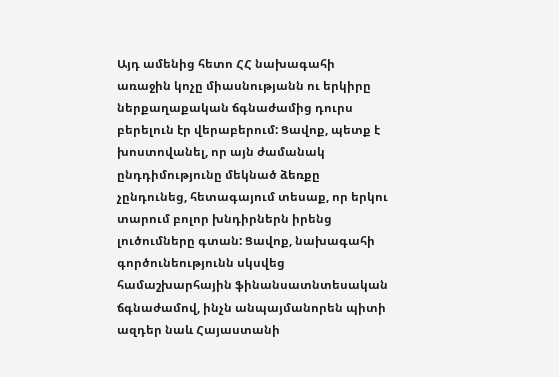Այդ ամենից հետո ՀՀ նախագահի առաջին կոչը միասնությանն ու երկիրը ներքաղաքական ճգնաժամից դուրս բերելուն էր վերաբերում: Ցավոք, պետք է խոստովանել, որ այն ժամանակ ընդդիմությունը մեկնած ձեռքը չընդունեց, հետագայում տեսաք, որ երկու տարում բոլոր խնդիրներն իրենց լուծումները գտան: Ցավոք, նախագահի գործունեությունն սկսվեց համաշխարհային ֆինանսատնտեսական ճգնաժամով, ինչն անպայմանորեն պիտի ազդեր նաև Հայաստանի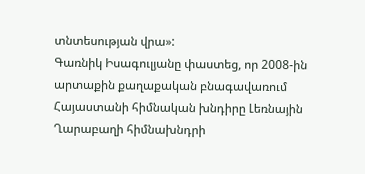տնտեսության վրա»:
Գառնիկ Իսագուլյանը փաստեց, որ 2008-ին արտաքին քաղաքական բնագավառում Հայաստանի հիմնական խնդիրը Լեռնային Ղարաբաղի հիմնախնդրի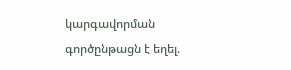կարգավորման գործընթացն է եղել.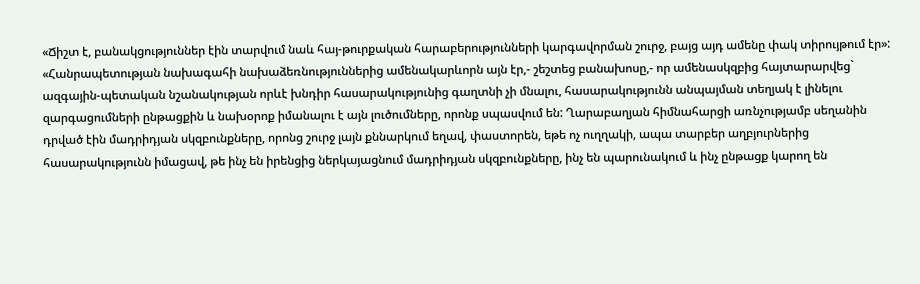«Ճիշտ է, բանակցություններ էին տարվում նաև հայ-թուրքական հարաբերությունների կարգավորման շուրջ, բայց այդ ամենը փակ տիրույթում էր»: «Հանրապետության նախագահի նախաձեռնություններից ամենակարևորն այն էր,- շեշտեց բանախոսը,- որ ամենասկզբից հայտարարվեց` ազգային-պետական նշանակության որևէ խնդիր հասարակությունից գաղտնի չի մնալու, հասարակությունն անպայման տեղյակ է լինելու զարգացումների ընթացքին և նախօրոք իմանալու է այն լուծումները, որոնք սպասվում են: Ղարաբաղյան հիմնահարցի առնչությամբ սեղանին դրված էին մադրիդյան սկզբունքները, որոնց շուրջ լայն քննարկում եղավ, փաստորեն, եթե ոչ ուղղակի, ապա տարբեր աղբյուրներից հասարակությունն իմացավ, թե ինչ են իրենցից ներկայացնում մադրիդյան սկզբունքները, ինչ են պարունակում և ինչ ընթացք կարող են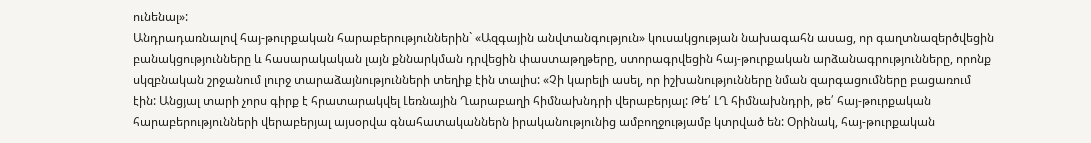ունենալ»:
Անդրադառնալով հայ-թուրքական հարաբերություններին` «Ազգային անվտանգություն» կուսակցության նախագահն ասաց, որ գաղտնազերծվեցին բանակցությունները և հասարակական լայն քննարկման դրվեցին փաստաթղթերը, ստորագրվեցին հայ-թուրքական արձանագրությունները, որոնք սկզբնական շրջանում լուրջ տարաձայնությունների տեղիք էին տալիս: «Չի կարելի ասել, որ իշխանությունները նման զարգացումները բացառում էին: Անցյալ տարի չորս գիրք է հրատարակվել Լեռնային Ղարաբաղի հիմնախնդրի վերաբերյալ: Թե՛ ԼՂ հիմնախնդրի, թե՛ հայ-թուրքական հարաբերությունների վերաբերյալ այսօրվա գնահատականներն իրականությունից ամբողջությամբ կտրված են: Օրինակ, հայ-թուրքական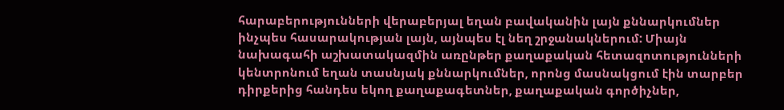հարաբերությունների վերաբերյալ եղան բավականին լայն քննարկումներ ինչպես հասարակության լայն, այնպես էլ նեղ շրջանակներում: Միայն նախագահի աշխատակազմին առընթեր քաղաքական հետազոտությունների կենտրոնում եղան տասնյակ քննարկումներ, որոնց մասնակցում էին տարբեր դիրքերից հանդես եկող քաղաքագետներ, քաղաքական գործիչներ,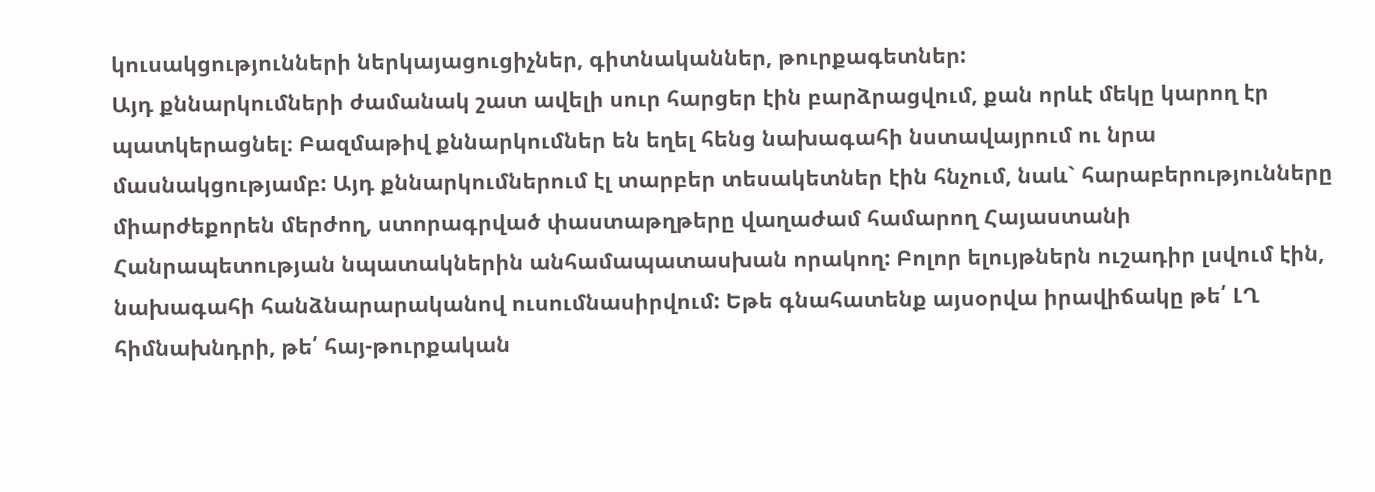կուսակցությունների ներկայացուցիչներ, գիտնականներ, թուրքագետներ:
Այդ քննարկումների ժամանակ շատ ավելի սուր հարցեր էին բարձրացվում, քան որևէ մեկը կարող էր պատկերացնել։ Բազմաթիվ քննարկումներ են եղել հենց նախագահի նստավայրում ու նրա մասնակցությամբ: Այդ քննարկումներում էլ տարբեր տեսակետներ էին հնչում, նաև` հարաբերությունները միարժեքորեն մերժող, ստորագրված փաստաթղթերը վաղաժամ համարող Հայաստանի Հանրապետության նպատակներին անհամապատասխան որակող: Բոլոր ելույթներն ուշադիր լսվում էին, նախագահի հանձնարարականով ուսումնասիրվում: Եթե գնահատենք այսօրվա իրավիճակը թե՛ ԼՂ հիմնախնդրի, թե՛ հայ-թուրքական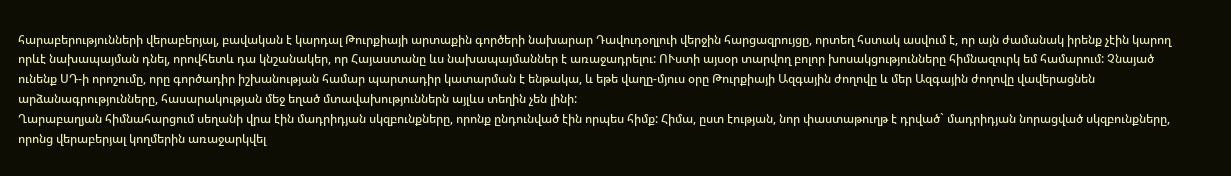հարաբերությունների վերաբերյալ, բավական է կարդալ Թուրքիայի արտաքին գործերի նախարար Դավուդօղլուի վերջին հարցազրույցը, որտեղ հստակ ասվում է, որ այն ժամանակ իրենք չէին կարող որևէ նախապայման դնել, որովհետև դա կնշանակեր, որ Հայաստանը ևս նախապայմաններ է առաջադրելու: ՈՒստի այսօր տարվող բոլոր խոսակցությունները հիմնազուրկ եմ համարում: Չնայած ունենք ՍԴ-ի որոշումը, որը գործադիր իշխանության համար պարտադիր կատարման է ենթակա, և եթե վաղը-մյուս օրը Թուրքիայի Ազգային ժողովը և մեր Ազգային ժողովը վավերացնեն արձանագրությունները, հասարակության մեջ եղած մտավախություններն այլևս տեղին չեն լինի:
Ղարաբաղյան հիմնահարցում սեղանի վրա էին մադրիդյան սկզբունքները, որոնք ընդունված էին որպես հիմք: Հիմա, ըստ էության, նոր փաստաթուղթ է դրված` մադրիդյան նորացված սկզբունքները, որոնց վերաբերյալ կողմերին առաջարկվել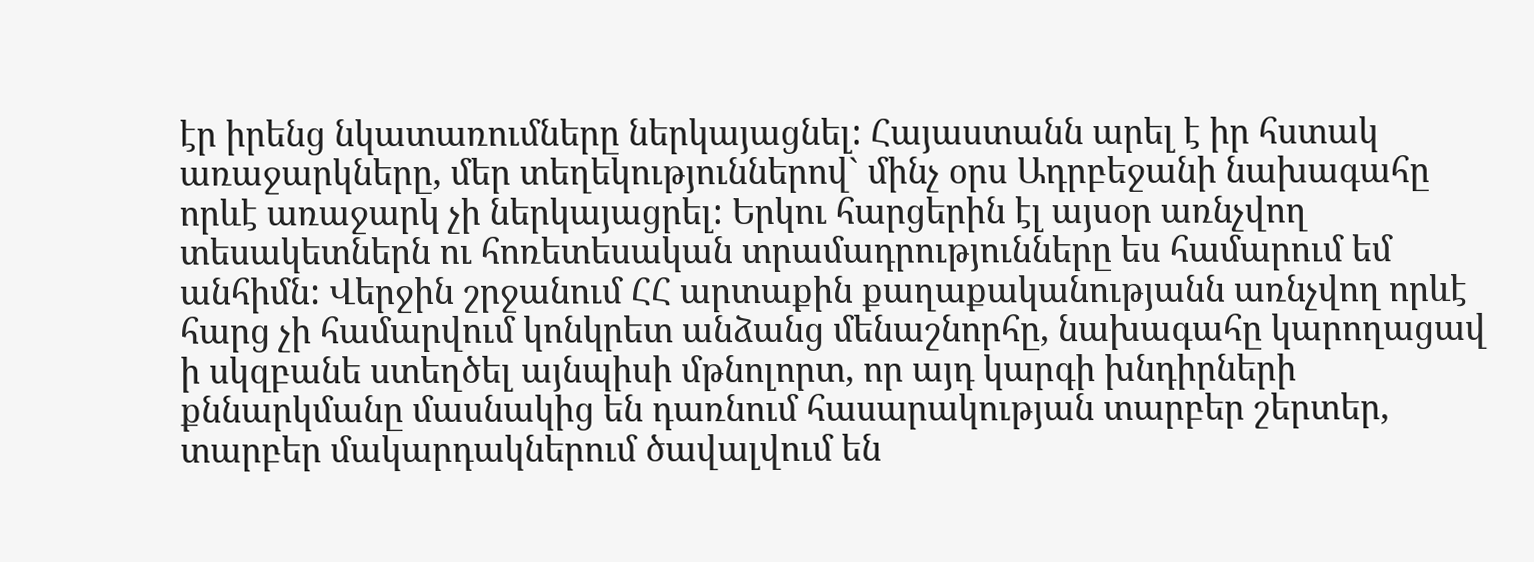էր իրենց նկատառումները ներկայացնել: Հայաստանն արել է իր հստակ առաջարկները, մեր տեղեկություններով` մինչ օրս Ադրբեջանի նախագահը որևէ առաջարկ չի ներկայացրել: Երկու հարցերին էլ այսօր առնչվող տեսակետներն ու հոռետեսական տրամադրությունները ես համարում եմ անհիմն: Վերջին շրջանում ՀՀ արտաքին քաղաքականությանն առնչվող որևէ հարց չի համարվում կոնկրետ անձանց մենաշնորհը, նախագահը կարողացավ ի սկզբանե ստեղծել այնպիսի մթնոլորտ, որ այդ կարգի խնդիրների քննարկմանը մասնակից են դառնում հասարակության տարբեր շերտեր, տարբեր մակարդակներում ծավալվում են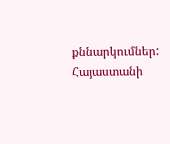քննարկումներ: Հայաստանի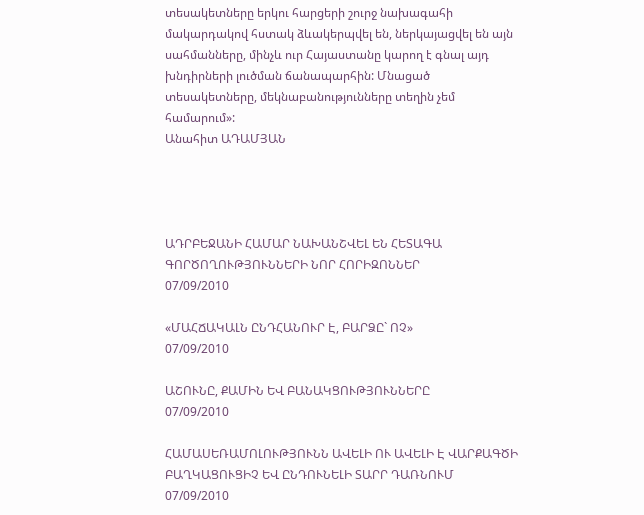տեսակետները երկու հարցերի շուրջ նախագահի մակարդակով հստակ ձևակերպվել են, ներկայացվել են այն սահմանները, մինչև ուր Հայաստանը կարող է գնալ այդ խնդիրների լուծման ճանապարհին: Մնացած տեսակետները, մեկնաբանությունները տեղին չեմ համարում»:
Անահիտ ԱԴԱՄՅԱՆ




ԱԴՐԲԵՋԱՆԻ ՀԱՄԱՐ ՆԱԽԱՆՇՎԵԼ ԵՆ ՀԵՏԱԳԱ ԳՈՐԾՈՂՈՒԹՅՈՒՆՆԵՐԻ ՆՈՐ ՀՈՐԻԶՈՆՆԵՐ
07/09/2010

«ՄԱՀՃԱԿԱԼՆ ԸՆԴՀԱՆՈՒՐ Է, ԲԱՐՁԸ` ՈՉ»
07/09/2010

ԱՇՈՒՆԸ, ՔԱՄԻՆ ԵՎ ԲԱՆԱԿՑՈՒԹՅՈՒՆՆԵՐԸ
07/09/2010

ՀԱՄԱՍԵՌԱՄՈԼՈՒԹՅՈՒՆՆ ԱՎԵԼԻ ՈՒ ԱՎԵԼԻ Է ՎԱՐՔԱԳԾԻ ԲԱՂԿԱՑՈՒՑԻՉ ԵՎ ԸՆԴՈՒՆԵԼԻ ՏԱՐՐ ԴԱՌՆՈՒՄ
07/09/2010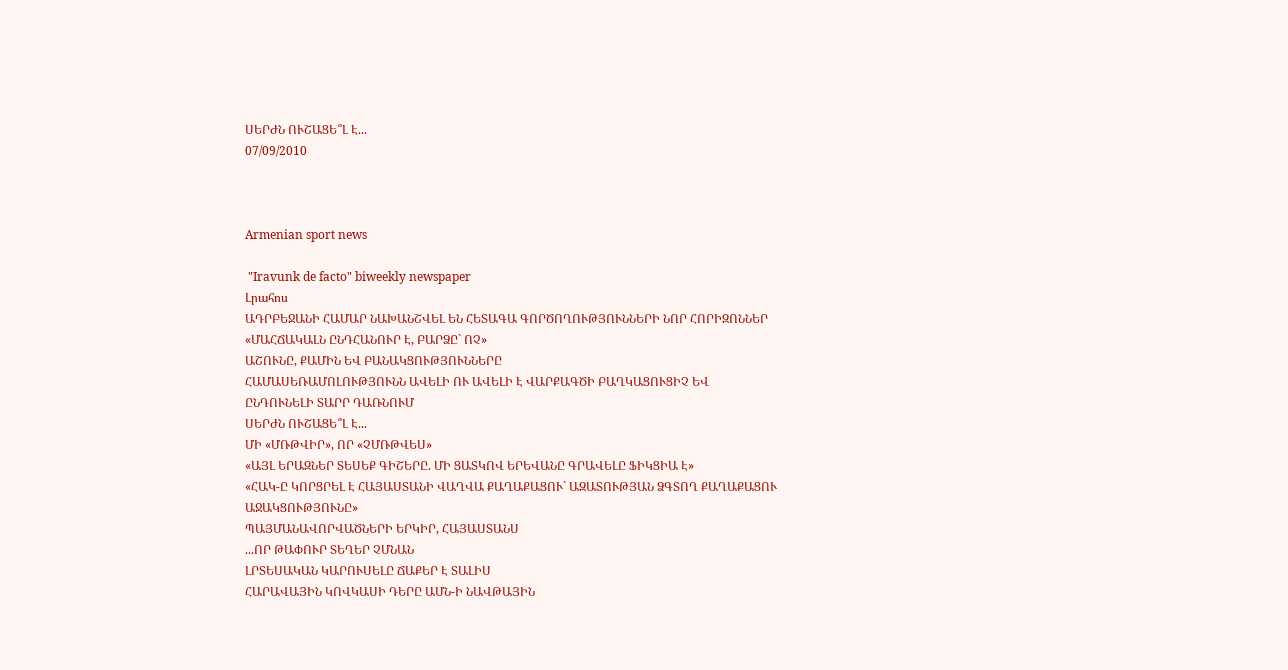ՍԵՐԺՆ ՈՒՇԱՑԵ՞Լ Է...
07/09/2010



Armenian sport news

 "Iravunk de facto" biweekly newspaper
Լրահոս
ԱԴՐԲԵՋԱՆԻ ՀԱՄԱՐ ՆԱԽԱՆՇՎԵԼ ԵՆ ՀԵՏԱԳԱ ԳՈՐԾՈՂՈՒԹՅՈՒՆՆԵՐԻ ՆՈՐ ՀՈՐԻԶՈՆՆԵՐ
«ՄԱՀՃԱԿԱԼՆ ԸՆԴՀԱՆՈՒՐ Է, ԲԱՐՁԸ` ՈՉ»
ԱՇՈՒՆԸ, ՔԱՄԻՆ ԵՎ ԲԱՆԱԿՑՈՒԹՅՈՒՆՆԵՐԸ
ՀԱՄԱՍԵՌԱՄՈԼՈՒԹՅՈՒՆՆ ԱՎԵԼԻ ՈՒ ԱՎԵԼԻ Է ՎԱՐՔԱԳԾԻ ԲԱՂԿԱՑՈՒՑԻՉ ԵՎ ԸՆԴՈՒՆԵԼԻ ՏԱՐՐ ԴԱՌՆՈՒՄ
ՍԵՐԺՆ ՈՒՇԱՑԵ՞Լ Է...
ՄԻ «ՄՌԹՎԻՐ», ՈՐ «ՉՄՌԹՎԵՍ»
«ԱՅԼ ԵՐԱԶՆԵՐ ՏԵՍԵՔ ԳԻՇԵՐԸ. ՄԻ ՑԱՏԿՈՎ ԵՐԵՎԱՆԸ ԳՐԱՎԵԼԸ ՖԻԿՑԻԱ Է»
«ՀԱԿ-Ը ԿՈՐՑՐԵԼ Է ՀԱՅԱՍՏԱՆԻ ՎԱՂՎԱ ՔԱՂԱՔԱՑՈՒ` ԱԶԱՏՈՒԹՅԱՆ ՁԳՏՈՂ ՔԱՂԱՔԱՑՈՒ ԱՋԱԿՑՈՒԹՅՈՒՆԸ»
ՊԱՅՄԱՆԱՎՈՐՎԱԾՆԵՐԻ ԵՐԿԻՐ, ՀԱՅԱՍՏԱՆՍ
...ՈՐ ԹԱՓՈՒՐ ՏԵՂԵՐ ՉՄՆԱՆ
ԼՐՏԵՍԱԿԱՆ ԿԱՐՈՒՍԵԼԸ ՃԱՔԵՐ Է ՏԱԼԻՍ
ՀԱՐԱՎԱՅԻՆ ԿՈՎԿԱՍԻ ԴԵՐԸ ԱՄՆ-Ի ՆԱՎԹԱՅԻՆ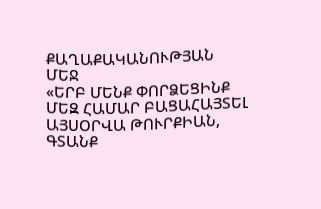ՔԱՂԱՔԱԿԱՆՈՒԹՅԱՆ ՄԵՋ
«ԵՐԲ ՄԵՆՔ ՓՈՐՁԵՑԻՆՔ ՄԵԶ ՀԱՄԱՐ ԲԱՑԱՀԱՅՏԵԼ ԱՅՍՕՐՎԱ ԹՈՒՐՔԻԱՆ, ԳՏԱՆՔ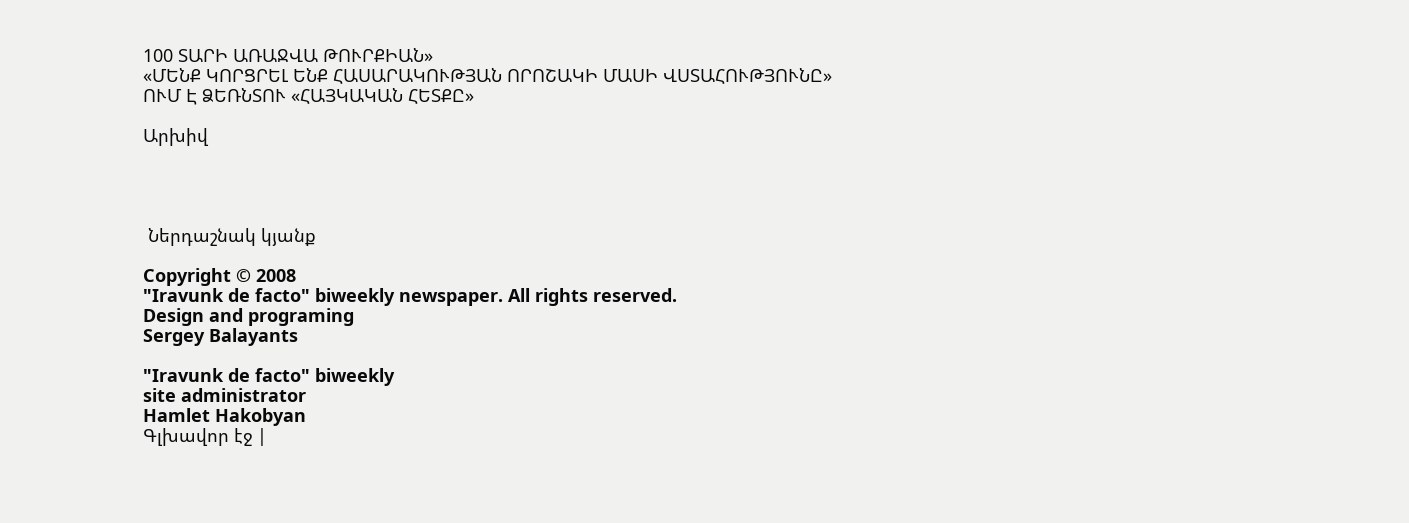100 ՏԱՐԻ ԱՌԱՋՎԱ ԹՈՒՐՔԻԱՆ»
«ՄԵՆՔ ԿՈՐՑՐԵԼ ԵՆՔ ՀԱՍԱՐԱԿՈՒԹՅԱՆ ՈՐՈՇԱԿԻ ՄԱՍԻ ՎՍՏԱՀՈՒԹՅՈՒՆԸ»
ՈՒՄ Է ՁԵՌՆՏՈՒ «ՀԱՅԿԱԿԱՆ ՀԵՏՔԸ»

Արխիվ




 Ներդաշնակ կյանք

Copyright © 2008
"Iravunk de facto" biweekly newspaper. All rights reserved.
Design and programing
Sergey Balayants

"Iravunk de facto" biweekly
site administrator
Hamlet Hakobyan
Գլխավոր էջ |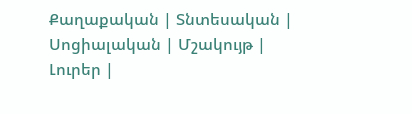Քաղաքական | Տնտեսական | Սոցիալական | Մշակույթ | Լուրեր |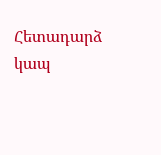Հետադարձ կապ